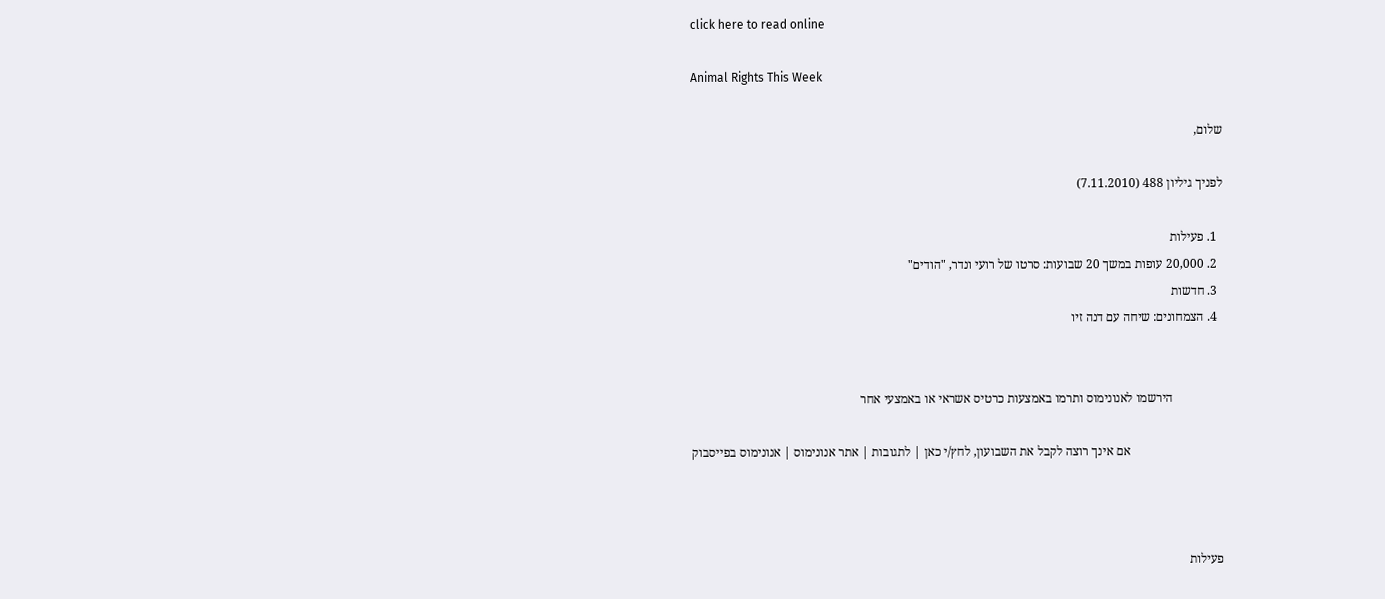click here to read online

Animal Rights This Week

שלום,

לפניך גיליון 488 (7.11.2010)

  1. פעילות
  2. 20,000 עופות במשך 20 שבועות: סרטו של רועי ונדר, "הודים"
  3. חדשות
  4. הצמחונים: שיחה עם דנה זיו


                הירשמו לאנונימוס ותרמו באמצעות כרטיס אשראי או באמצעי אחר

                              אם אינך רוצה לקבל את השבועון, לחץ/י כאן | לתגובות | אתר אנונימוס | אנונימוס בפייסבוק



פעילות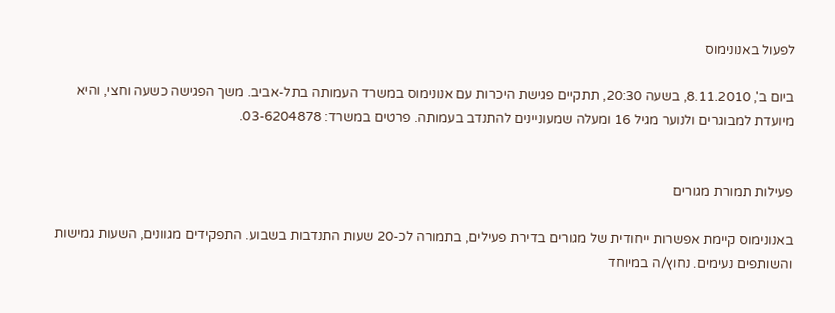לפעול באנונימוס

ביום ב', 8.11.2010, בשעה 20:30, תתקיים פגישת היכרות עם אנונימוס במשרד העמותה בתל-אביב. משך הפגישה כשעה וחצי, והיא מיועדת למבוגרים ולנוער מגיל 16 ומעלה שמעוניינים להתנדב בעמותה. פרטים במשרד: 03-6204878.


פעילות תמורת מגורים

באנונימוס קיימת אפשרות ייחודית של מגורים בדירת פעילים, בתמורה לכ-20 שעות התנדבות בשבוע. התפקידים מגוונים, השעות גמישות והשותפים נעימים. נחוץ/ה במיוחד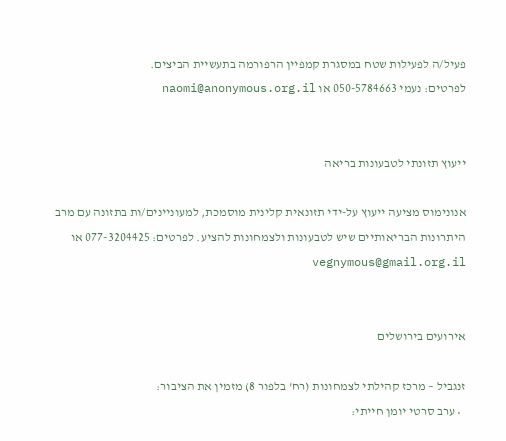פעיל/ה לפעילות שטח במסגרת קמפיין הרפורמה בתעשיית הביצים.
לפרטים: נעמי 050-5784663 או naomi@anonymous.org.il


ייעוץ תזונתי לטבעונות בריאה

אנונימוס מציעה ייעוץ על-ידי תזונאית קלינית מוסמכת, למעוניינים/ות בתזונה עם מרב היתרונות הבריאותיים שיש לטבעונות ולצמחונות להציע. לפרטים: 077-3204425 או vegnymous@gmail.org.il


אירועים בירושלים

זנגביל – מרכז קהילתי לצמחונות (רח' בלפור 8) מזמין את הציבור:
  • ערב סרטי יומן חייתי: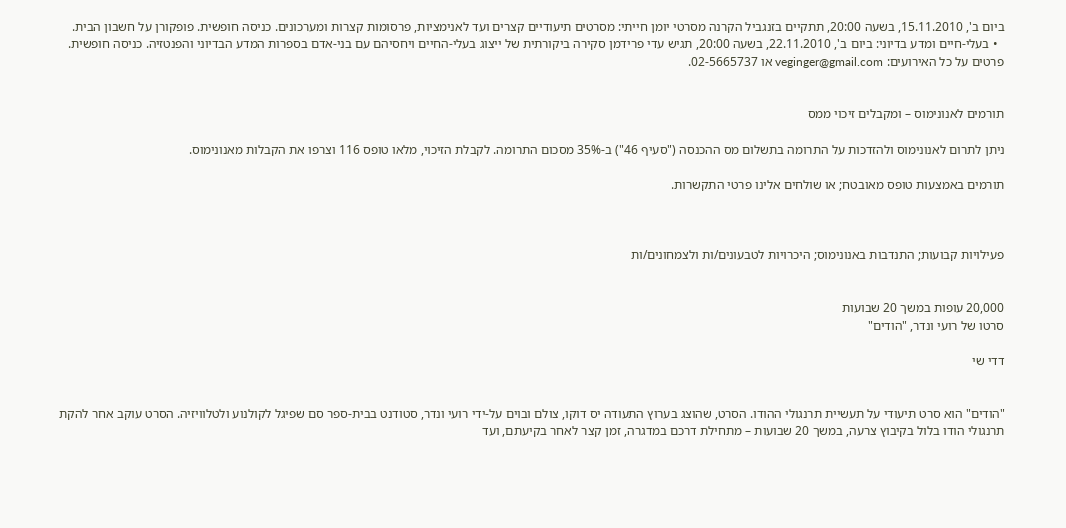ביום ב', 15.11.2010, בשעה 20:00, תתקיים בזנגביל הקרנה מסרטי יומן חייתי: מסרטים תיעודיים קצרים ועד לאנימציות, פרסומות קצרות ומערכונים. כניסה חופשית. פופקורן על חשבון הבית.
  • בעלי-חיים ומדע בדיוני: ביום ב', 22.11.2010, בשעה 20:00, תגיש עדי פרידמן סקירה ביקורתית של ייצוג בעלי-החיים ויחסיהם עם בני-אדם בספרות המדע הבדיוני והפנטזיה. כניסה חופשית.
פרטים על כל האירועים: veginger@gmail.com או 02-5665737.


תורמים לאנונימוס – ומקבלים זיכוי ממס

ניתן לתרום לאנונימוס ולהזדכות על התרומה בתשלום מס ההכנסה ("סעיף 46") ב-35% מסכום התרומה. לקבלת הזיכוי, מלאו טופס 116 וצרפו את הקבלות מאנונימוס.

תורמים באמצעות טופס מאובטח; או שולחים אלינו פרטי התקשרות.



פעילויות קבועות; התנדבות באנונימוס; היכרויות לטבעונים/ות ולצמחונים/ות


20,000 עופות במשך 20 שבועות
סרטו של רועי ונדר, "הודים"

דדי שי


"הודים" הוא סרט תיעודי על תעשיית תרנגולי ההודו. הסרט, שהוצג בערוץ התעודה יס דוקו, צולם ובוים על-ידי רועי ונדר, סטודנט בבית-ספר סם שפיגל לקולנוע ולטלוויזיה. הסרט עוקב אחר להקת תרנגולי הודו בלול בקיבוץ צרעה, במשך 20 שבועות – מתחילת דרכם במדגרה, זמן קצר לאחר בקיעתם, ועד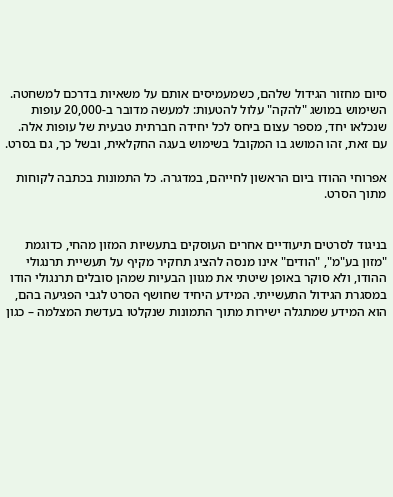סיום מחזור הגידול שלהם, כשמעמיסים אותם על משאיות בדרכם למשחטה. השימוש במושג "להקה" עלול להטעות: למעשה מדובר ב-20,000 עופות שנכלאו יחד, מספר עצום ביחס לכל יחידה חברתית טבעית של עופות אלה. עם זאת, זהו המושג בו המקובל בשימוש בעגה החקלאית, ובשל כך, גם בסרט.

אפרוחי ההודו ביום הראשון לחייהם, במדגרה. כל התמונות בכתבה לקוחות מתוך הסרט.


בניגוד לסרטים תיעודיים אחרים העוסקים בתעשיות המזון מהחי, כדוגמת "מזון בע"מ", "הודים" אינו מנסה להציג תחקיר מקיף על תעשיית תרנגולי ההודו, ולא סוקר באופן שיטתי את מגוון הבעיות שמהן סובלים תרנגולי הודו במסגרת הגידול התעשייתי. המידע היחיד שחושף הסרט לגבי הפגיעה בהם, הוא המידע שמתגלה ישירות מתוך התמונות שנקלטו בעדשת המצלמה – כגון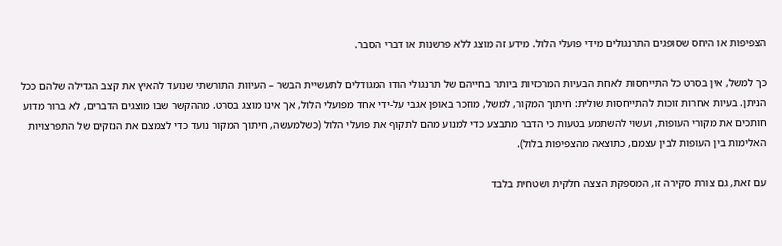הצפיפות או היחס שסופגים התרנגולים מידי פועלי הלול. מידע זה מוצג ללא פרשנות או דברי הסבר.

כך למשל, אין בסרט כל התייחסות לאחת הבעיות המרכזיות ביותר בחייהם של תרנגולי הודו המגודלים לתעשיית הבשר – העיוות התורשתי שנועד להאיץ את קצב הגדילה שלהם ככל הניתן. בעיות אחרות זוכות להתייחסות שולית: חיתוך המקור, למשל, מוזכר באופן אגבי על-ידי אחד מפועלי הלול, אך אינו מוצג בסרט. מההקשר שבו מוצגים הדברים, לא ברור מדוע חותכים את מקורי העופות, ועשוי להשתמע בטעות כי הדבר מתבצע כדי למנוע מהם לתקוף את פועלי הלול (כשלמעשה, חיתוך המקור נועד כדי לצמצם את הנזקים של התפרצויות האלימות בין העופות לבין עצמם, כתוצאה מהצפיפות בלול).

עם זאת, גם צורת סקירה זו, המספקת הצצה חלקית ושטחית בלבד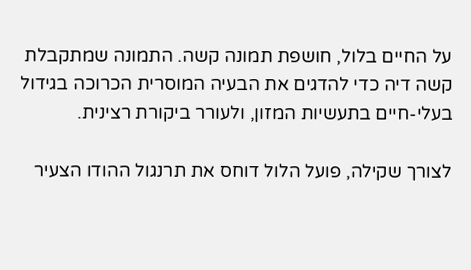על החיים בלול, חושפת תמונה קשה. התמונה שמתקבלת קשה דיה כדי להדגים את הבעיה המוסרית הכרוכה בגידול בעלי-חיים בתעשיות המזון, ולעורר ביקורת רצינית.

לצורך שקילה, פועל הלול דוחס את תרנגול ההודו הצעיר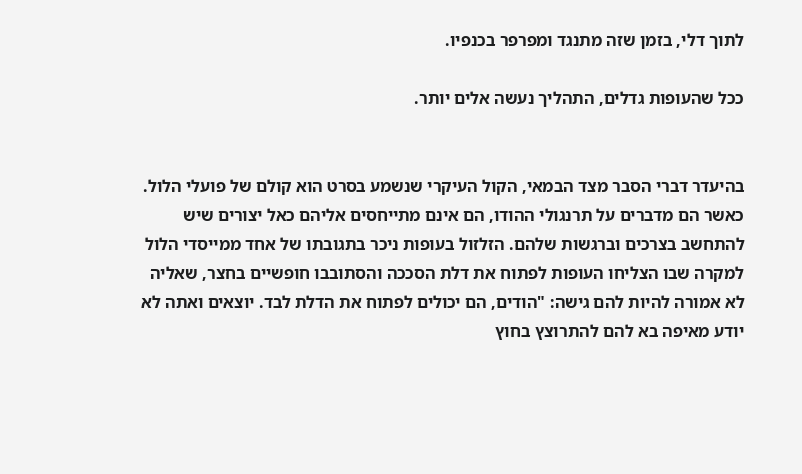לתוך דלי, בזמן שזה מתנגד ומפרפר בכנפיו.

ככל שהעופות גדלים, התהליך נעשה אלים יותר.


בהיעדר דברי הסבר מצד הבמאי, הקול העיקרי שנשמע בסרט הוא קולם של פועלי הלול. כאשר הם מדברים על תרנגולי ההודו, הם אינם מתייחסים אליהם כאל יצורים שיש להתחשב בצרכים וברגשות שלהם. הזלזול בעופות ניכר בתגובתו של אחד ממייסדי הלול למקרה שבו הצליחו העופות לפתוח את דלת הסככה והסתובבו חופשיים בחצר, שאליה לא אמורה להיות להם גישה: "הודים, הם יכולים לפתוח את הדלת לבד. יוצאים ואתה לא יודע מאיפה בא להם להתרוצץ בחוץ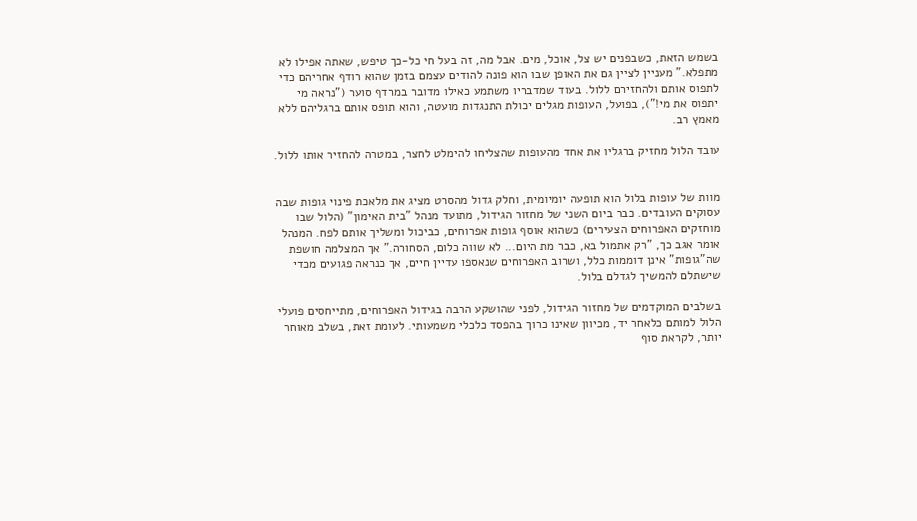בשמש הזאת, כשבפנים יש צל, אוכל, מים. אבל מה, זה בעל חי כל-כך טיפש, שאתה אפילו לא מתפלא." מעניין לציין גם את האופן שבו הוא פונה להודים עצמם בזמן שהוא רודף אחריהם כדי לתפוס אותם ולהחזירם ללול. בעוד שמדבריו משתמע כאילו מדובר במרדף סוער ("נראה מי יתפוס את מי!"), בפועל, העופות מגלים יכולת התנגדות מועטה, והוא תופס אותם ברגליהם ללא מאמץ רב.

עובד הלול מחזיק ברגליו את אחד מהעופות שהצליחו להימלט לחצר, במטרה להחזיר אותו ללול.


מוות של עופות בלול הוא תופעה יומיומית, וחלק גדול מהסרט מציג את מלאכת פינוי גופות שבה עסוקים העובדים. כבר ביום השני של מחזור הגידול, מתועד מנהל "בית האימון" (הלול שבו מוחזקים האפרוחים הצעירים) כשהוא אוסף גופות אפרוחים, כביכול ומשליך אותם לפח. המנהל אומר אגב כך, "רק אתמול בא, כבר מת היום... לא שווה כלום, הסחורה." אך המצלמה חושפת שה"גופות" אינן דוממות כלל, ושרוב האפרוחים שנאספו עדיין חיים, אך כנראה פגועים מכדי שישתלם להמשיך לגדלם בלול.

בשלבים המוקדמים של מחזור הגידול, לפני שהושקע הרבה בגידול האפרוחים, מתייחסים פועלי הלול למותם כלאחר יד, מכיוון שאינו כרוך בהפסד כלכלי משמעותי. לעומת זאת, בשלב מאוחר יותר, לקראת סוף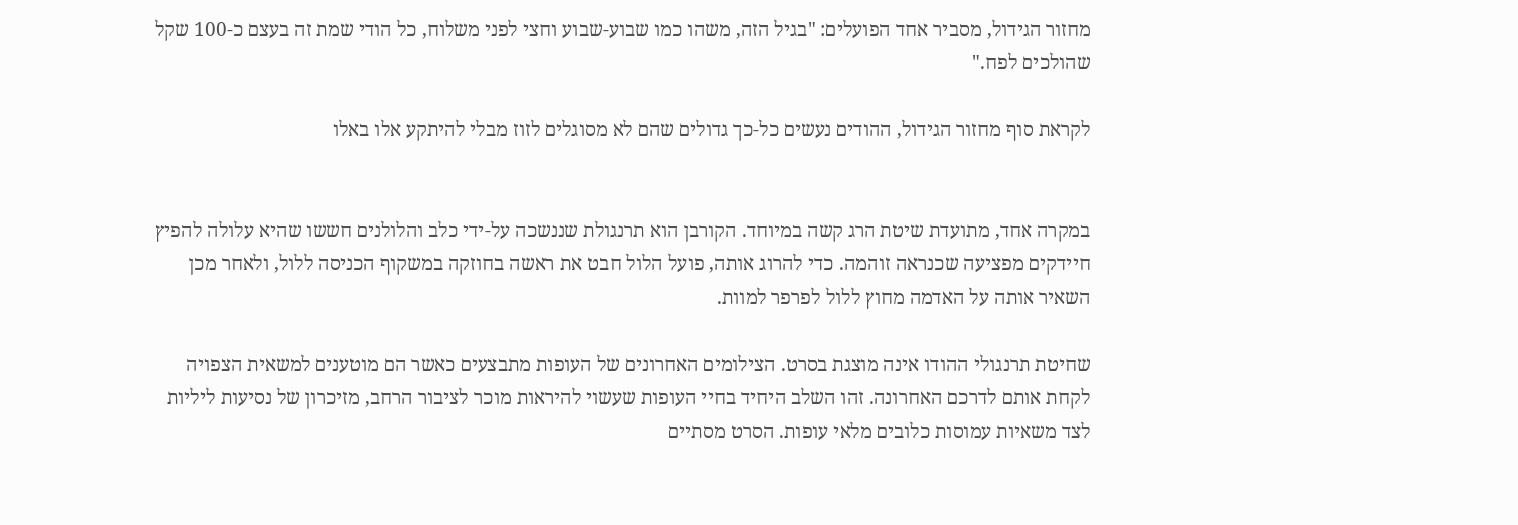מחזור הגידול, מסביר אחד הפועלים: "בגיל הזה, משהו כמו שבוע-שבוע וחצי לפני משלוח, כל הודי שמת זה בעצם כ-100 שקל שהולכים לפח."

לקראת סוף מחזור הגידול, ההודים נעשים כל-כך גדולים שהם לא מסוגלים לזוז מבלי להיתקע אלו באלו


במקרה אחד, מתועדת שיטת הרג קשה במיוחד. הקורבן הוא תרנגולת שננשכה על-ידי כלב והלולנים חששו שהיא עלולה להפיץ חיידקים מפציעה שכנראה זוהמה. כדי להרוג אותה, פועל הלול חבט את ראשה בחוזקה במשקוף הכניסה ללול, ולאחר מכן השאיר אותה על האדמה מחוץ ללול לפרפר למוות.

שחיטת תרנגולי ההודו אינה מוצגת בסרט. הצילומים האחרונים של העופות מתבצעים כאשר הם מוטענים למשאית הצפויה לקחת אותם לדרכם האחרונה. זהו השלב היחיד בחיי העופות שעשוי להיראות מוכר לציבור הרחב, מזיכרון של נסיעות ליליות לצד משאיות עמוסות כלובים מלאי עופות. הסרט מסתיים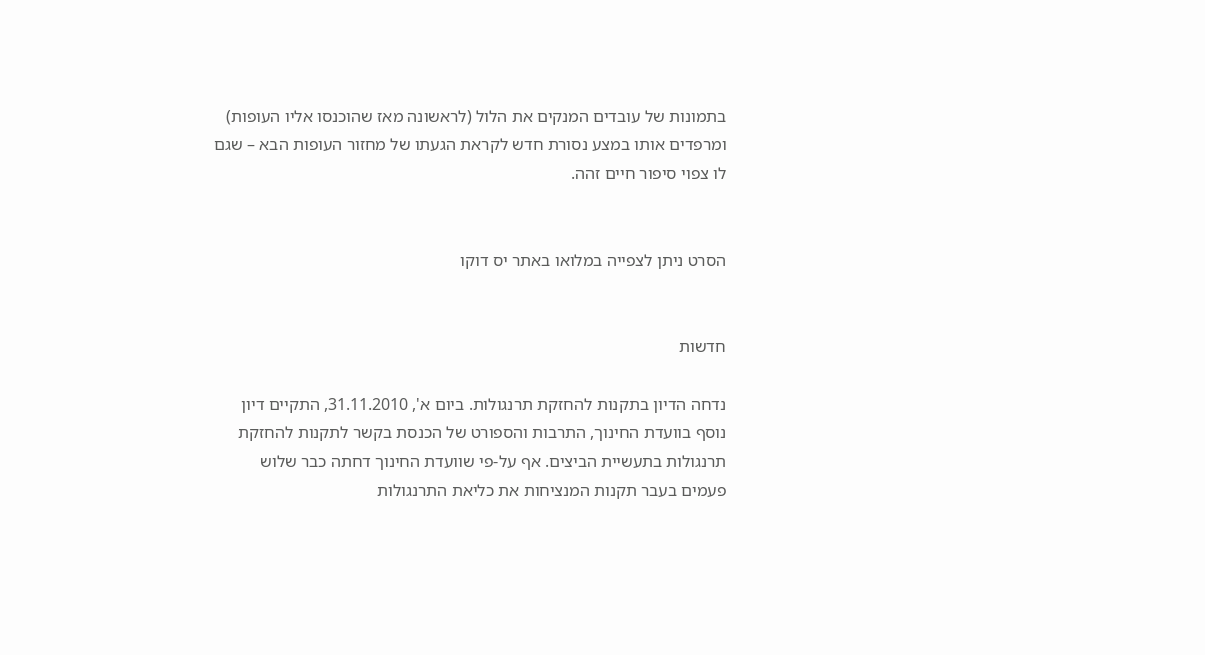בתמונות של עובדים המנקים את הלול (לראשונה מאז שהוכנסו אליו העופות) ומרפדים אותו במצע נסורת חדש לקראת הגעתו של מחזור העופות הבא – שגם לו צפוי סיפור חיים זהה.


הסרט ניתן לצפייה במלואו באתר יס דוקו


חדשות

נדחה הדיון בתקנות להחזקת תרנגולות. ביום א', 31.11.2010, התקיים דיון נוסף בוועדת החינוך, התרבות והספורט של הכנסת בקשר לתקנות להחזקת תרנגולות בתעשיית הביצים. אף על-פי שוועדת החינוך דחתה כבר שלוש פעמים בעבר תקנות המנציחות את כליאת התרנגולות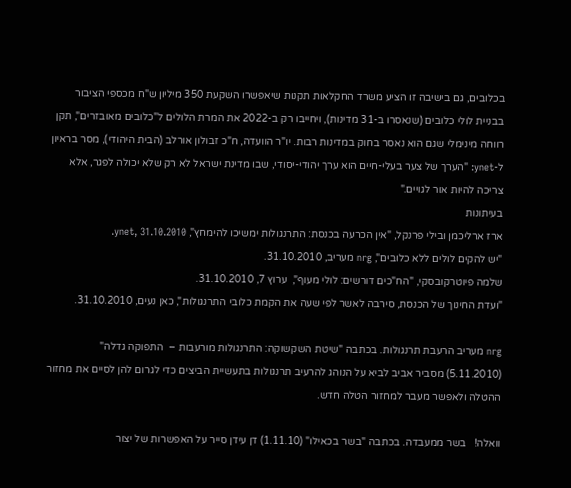בכלובים, גם בישיבה זו הציע משרד החקלאות תקנות שיאפשרו השקעת 350 מיליון ש"ח מכספי הציבור בבניית לולי כלובים (שנאסרו ב-31 מדינות), ויחייבו רק ב-2022 את המרת הלולים ל"כלובים מאובזרים", תקן רווחה מינימלי שגם הוא נאסר בחוק במדינות רבות. יו"ר הוועדה, ח"כ זבולון אורלב (הבית היהודי), מסר בראיון ל-ynet: "הערך של צער בעלי-חיים הוא ערך יהודי-יסודי, שבו מדינת ישראל לא רק שלא יכולה לפגר, אלא צריכה להיות אור לגויים."
בעיתונות
ארז ארליכמן ובילי פרנקל, "אין הכרעה בכנסת: התרנגולות ימשיכו להימחץ", ynet, 31.10.2010.
"יש להקים לולים ללא כלובים", nrg מעריב, 31.10.2010.
שלמה פיוטרקובסקי, "הח"כים דורשים: לולי מעוף",  ערוץ 7, 31.10.2010.
"ועדת החינוך של הכנסת, סירבה לאשר לפי שעה את הקמת כלובי התרנגולות", כאן נעים, 31.10.2010.

nrg מעריב הרעבת תרנגולות. בכתבה "שיטת השקשוקה: התרנגולות מורעבות –  התפוקה גדלה" (5.11.2010) מסביר אביב לביא על הנוהג להרעיב תרנגולות בתעשיית הביצים כדי לגרום להן לסיים את מחזור ההטלה ולאפשר מעבר למחזור הטלה חדש.

וואלה!   בשר ממעבדה. בכתבה "בשר בכאילו" (1.11.10) דן עידן סייר על האפשרות של יצור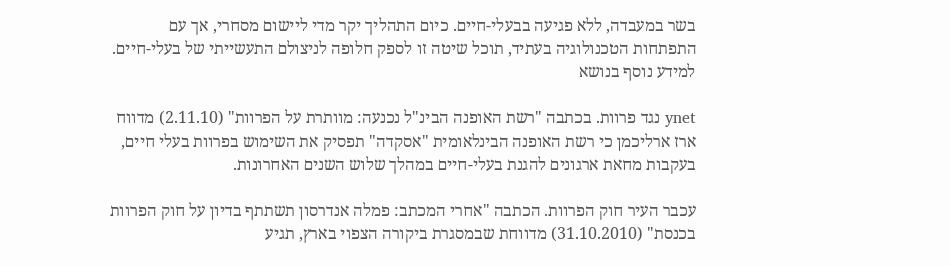בשר במעבדה, ללא פגיעה בבעלי-חיים. כיום התהליך יקר מדי ליישום מסחרי, אך עם התפתחות הטכנולוגיה בעתיד, תוכל שיטה זו לספק חלופה לניצולם התעשייתי של בעלי-חיים.  למידע נוסף בנושא

ynet נגד פרוות. בכתבה "רשת האופנה הבינ"ל נכנעה: מוותרת על הפרוות" (2.11.10) מדווח ארז ארליכמן כי רשת האופנה הבינלאומית "אסקדה" תפסיק את השימוש בפרוות בעלי חיים, בעקבות מחאת ארגונים להגנת בעלי-חיים במהלך שלוש השנים האחרונות.

עכבר העיר חוק הפרוות. הכתבה "אחרי המכתב: פמלה אנדרסון תשתתף בדיון על חוק הפרוות בכנסת" (31.10.2010) מדווחת שבמסגרת ביקורה הצפוי בארץ, תגיע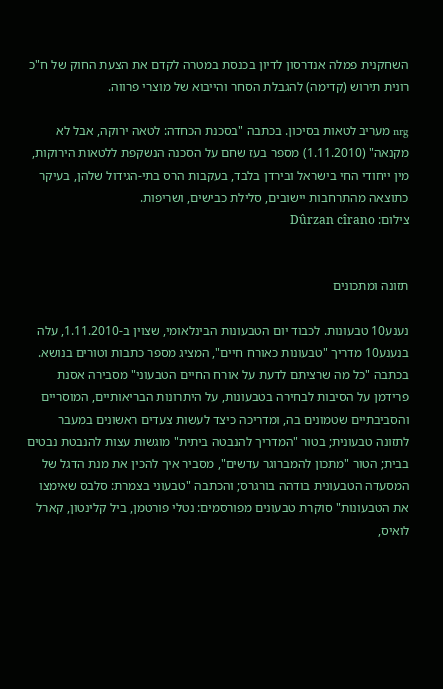השחקנית פמלה אנדרסון לדיון בכנסת במטרה לקדם את הצעת החוק של ח"כ רונית תירוש (קדימה) להגבלת הסחר והייבוא של מוצרי פרווה.

nrg מעריב לטאות בסיכון. בכתבה "בסכנת הכחדה: לטאה ירוקה, אבל לא מקנאה" (1.11.2010) מספר בעז שחם על הסכנה הנשקפת ללטאות הירוקות, מין ייחודי החי בישראל ובירדן בלבד, בעקבות הרס בתי-הגידול שלהן, בעיקר כתוצאה מהתרחבות יישובים, סלילת כבישים, ושריפות.
צילום: Dûrzan cîrano


תזונה ומתכונים

נענע10 טבעונות. לכבוד יום הטבעונות הבינלאומי, שצוין ב-1.11.2010, עלה בנענע10 מדריך "טבעונות כאורח חיים", המציג מספר כתבות וטורים בנושא. בכתבה "כל מה שרציתם לדעת על אורח החיים הטבעוני" מסבירה אסנת פרידמן על הסיבות לבחירה בטבעונות, על היתרונות הבריאותיים, המוסריים והסביבתיים שטמונים בה, ומדריכה כיצד לעשות צעדים ראשונים במעבר לתזונה טבעונית; בטור "המדריך להנבטה ביתית" מוגשות עצות להנבטת נבטים בבית; הטור "מתכון להמברוגר עדשים", מסביר איך להכין את מנת הדגל של המסעדה הטבעונית בודהה בורגרס; והכתבה "טבעוני בצמרת: סלבס שאימצו את הטבעונות" סוקרת טבעונים מפורסמים: נטלי פורטמן, ביל קלינטון, קארל לואיס,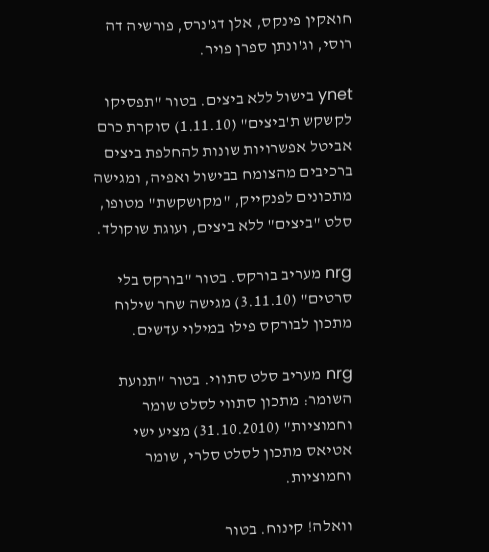חואקין פינקס, אלן דג'נרס, פורשיה דה רוסי, וג'ונתן ספרן פויר.

ynet בישול ללא ביצים. בטור "תפסיקו לקשקש ת'ביצים" (1.11.10) סוקרת כרם אביטל אפשרויות שונות להחלפת ביצים ברכיבים מהצומח בבישול ואפיה, ומגישה מתכונים לפנקייק, "מקושקשת" מטופו, סלט "ביצים" ללא ביצים, ועוגת שוקולד.

nrg מעריב בורקס. בטור "בורקס בלי סרטים" (3.11.10) מגישה שחר שילוח מתכון לבורקס פילו במילוי עדשים.

nrg מעריב סלט סתווי. בטור "תנועת השומר: מתכון סתווי לסלט שומר וחמוציות" (31.10.2010) מציע ישי אטיאס מתכון לסלט סלרי, שומר וחמוציות.

וואלה! קינוח. בטור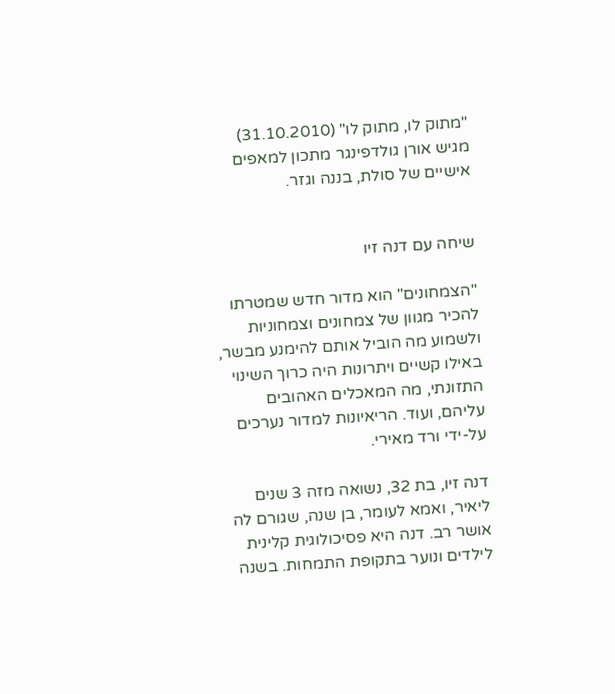"מתוק לו, מתוק לו" (31.10.2010) מגיש אורן גולדפינגר מתכון למאפים אישיים של סולת, בננה וגזר.


שיחה עם דנה זיו

"הצמחונים" הוא מדור חדש שמטרתו להכיר מגוון של צמחונים וצמחוניות ולשמוע מה הוביל אותם להימנע מבשר, באילו קשיים ויתרונות היה כרוך השינוי התזונתי, מה המאכלים האהובים עליהם, ועוד. הריאיונות למדור נערכים על-ידי ורד מאירי.

דנה זיו, בת 32, נשואה מזה 3 שנים ליאיר, ואמא לעומר, בן שנה, שגורם לה אושר רב. דנה היא פסיכולוגית קלינית לילדים ונוער בתקופת התמחות. בשנה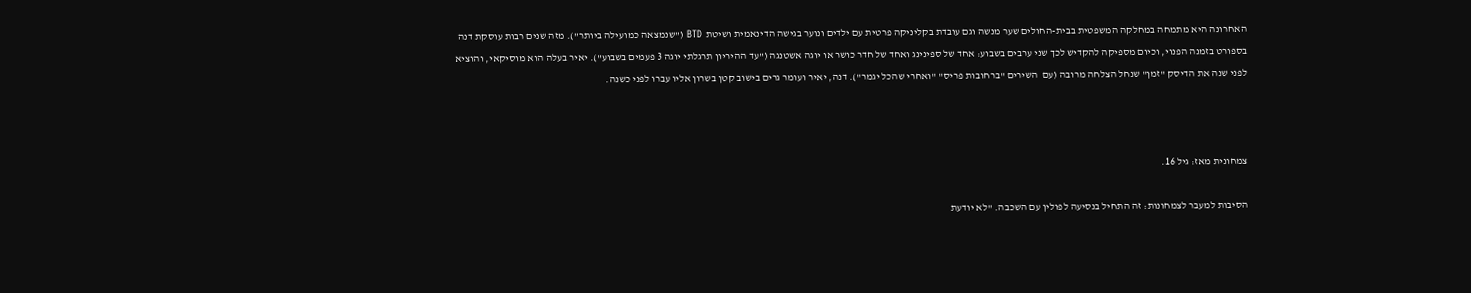האחרונה היא מתמחה במחלקה המשפטית בבית-החולים שער מנשה וגם עובדת בקליניקה פרטית עם ילדים ונוער בגישה הדינאמית ושיטת  BTD ("שנמצאה כמועילה ביותר"). מזה שנים רבות עוסקת דנה בספורט בזמנה הפנוי, וכיום מספיקה להקדיש לכך שני ערבים בשבוע: אחד של ספינינג ואחד של חדר כושר או יוגה אשטנגה ("עד ההיריון תרגלתי יוגה 3 פעמים בשבוע"). יאיר בעלה הוא מוסיקאי, והוציא לפני שנה את הדיסק "זמן" שנחל הצלחה מרובה (עם  השירים "ברחובות פריס" "ואחרי שהכל יגמר"). דנה, יאיר ועומר גרים בישוב קטן בשרון אליו עברו לפני כשנה.



צמחונית מאז: גיל 16.

הסיבות למעבר לצמחונות: זה התחיל בנסיעה לפולין עם השכבה. "לא יודעת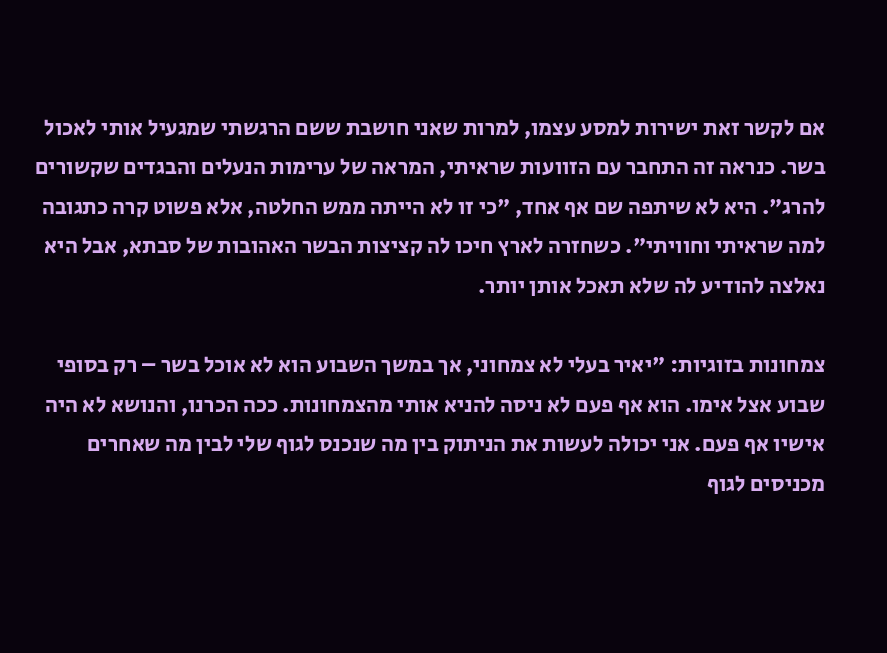אם לקשר זאת ישירות למסע עצמו, למרות שאני חושבת ששם הרגשתי שמגעיל אותי לאכול בשר. כנראה זה התחבר עם הזוועות שראיתי, המראה של ערימות הנעלים והבגדים שקשורים להרג". היא לא שיתפה שם אף אחד, "כי זו לא הייתה ממש החלטה, אלא פשוט קרה כתגובה למה שראיתי וחוויתי". כשחזרה לארץ חיכו לה קציצות הבשר האהובות של סבתא, אבל היא נאלצה להודיע לה שלא תאכל אותן יותר.

צמחונות בזוגיות: "יאיר בעלי לא צמחוני, אך במשך השבוע הוא לא אוכל בשר – רק בסופי שבוע אצל אימו. הוא אף פעם לא ניסה להניא אותי מהצמחונות. ככה הכרנו, והנושא לא היה אישיו אף פעם. אני יכולה לעשות את הניתוק בין מה שנכנס לגוף שלי לבין מה שאחרים מכניסים לגוף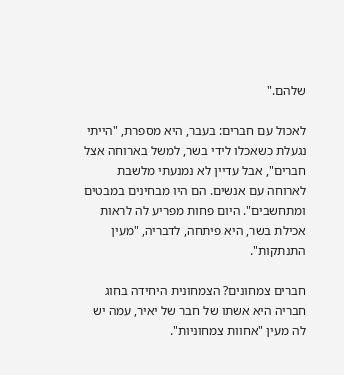שלהם."

לאכול עם חברים: בעבר, היא מספרת, "הייתי נגעלת כשאכלו לידי בשר, למשל בארוחה אצל חברים", אבל עדיין לא נמנעתי מלשבת לארוחה עם אנשים. הם היו מבחינים במבטים ומתחשבים". היום פחות מפריע לה לראות אכילת בשר, היא פיתחה, לדבריה, "מעין התנתקות".

חברים צמחונים? הצמחונית היחידה בחוג חבריה היא אשתו של חבר של יאיר, עמה יש לה מעין "אחוות צמחוניות".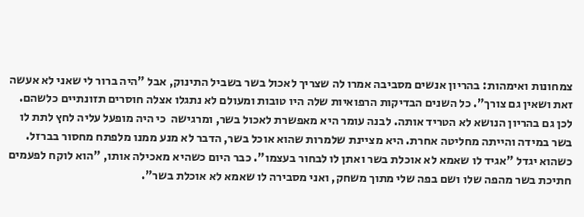צמחונות ואימהות: בהריון אנשים מסביבה אמרו לה שצריך לאכול בשר בשביל התינוק, אבל "היה ברור לי שאני לא אעשה זאת ושאין גם צורך". כל השנים הבדיקות הרפואיות שלה היו טובות ומעולם לא נתגלו אצלה חוסרים תזונתיים כלשהם. לכן גם בהריון הנושא לא הטריד אותה. לבנה עומר היא מאפשרת לאכול בשר, ומרגישה  כי היה מופעל עליה לחץ לתת לו בשר במידה והייתה מחליטה אחרת. היא מציינת שלמרות שהוא אוכל בשר, הדבר לא מנע ממנו מלפתח מחסור בברזל. כשהוא יגדל "אגיד לו שאמא לא אוכלת בשר ואתן לו לבחור בעצמו". כבר היום כשהיא מאכילה אותו, "הוא לוקח לפעמים חתיכת בשר מהפה שלו ושם בפה שלי מתוך משחק, ואני מסבירה לו שאמא לא אוכלת בשר".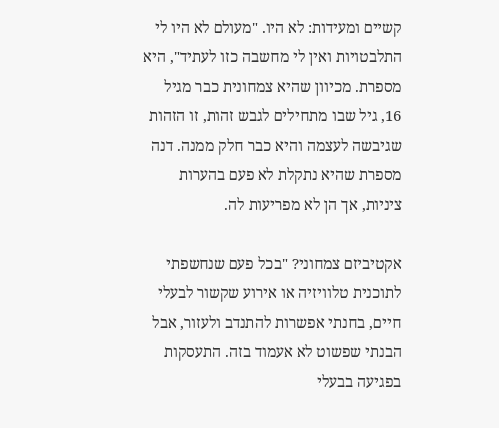קשיים ומעידות: לא היו. "מעולם לא היו לי התלבטויות ואין לי מחשבה כזו לעתיד", היא מספרת. מכיוון שהיא צמחונית כבר מגיל 16, גיל שבו מתחילים לגבש זהות, זו הזהות שגיבשה לעצמה והיא כבר חלק ממנה. דנה מספרת שהיא נתקלת לא פעם בהערות ציניות, אך הן לא מפריעות לה.

אקטיביזם צמחוני? "בכל פעם שנחשפתי לתוכנית טלוויזיה או אירוע שקשור לבעלי חיים, בחנתי אפשרות להתנדב ולעזור, אבל הבנתי שפשוט לא אעמוד בזה. התעסקות בפגיעה בבעלי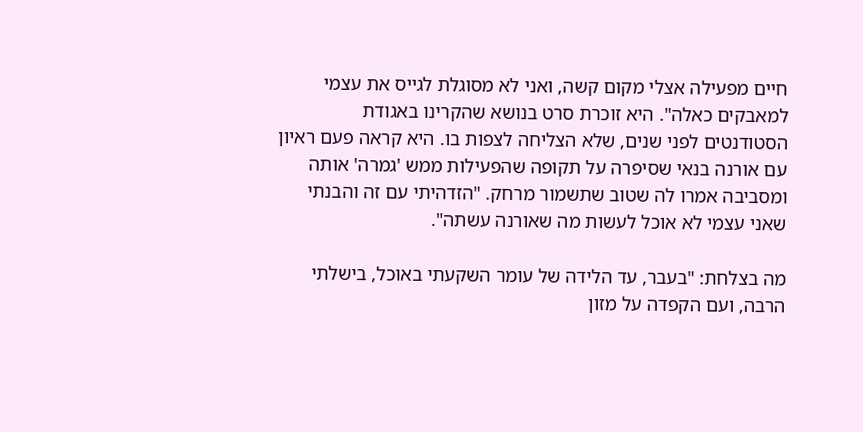חיים מפעילה אצלי מקום קשה, ואני לא מסוגלת לגייס את עצמי למאבקים כאלה". היא זוכרת סרט בנושא שהקרינו באגודת הסטודנטים לפני שנים, שלא הצליחה לצפות בו. היא קראה פעם ראיון עם אורנה בנאי שסיפרה על תקופה שהפעילות ממש 'גמרה' אותה ומסביבה אמרו לה שטוב שתשמור מרחק. "הזדהיתי עם זה והבנתי שאני עצמי לא אוכל לעשות מה שאורנה עשתה".

מה בצלחת: "בעבר, עד הלידה של עומר השקעתי באוכל, בישלתי הרבה, ועם הקפדה על מזון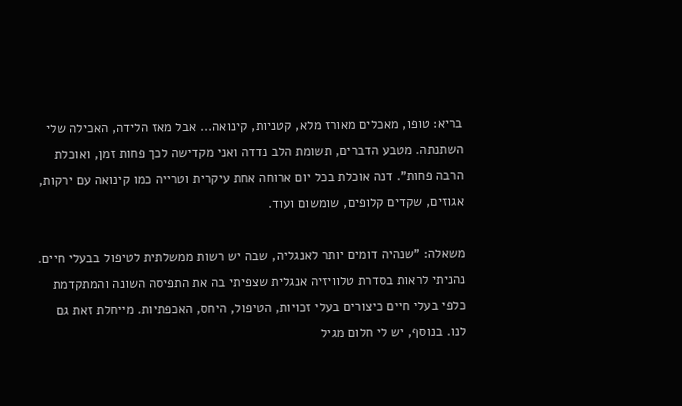בריא: טופו, מאכלים מאורז מלא, קטניות, קינואה... אבל מאז הלידה, האכילה שלי השתנתה. מטבע הדברים, תשומת הלב נדדה ואני מקדישה לכך פחות זמן, ואוכלת הרבה פחות". דנה אוכלת בכל יום ארוחה אחת עיקרית וטרייה כמו קינואה עם ירקות, אגוזים, שקדים קלופים, שומשום ועוד.

משאלה: "שנהיה דומים יותר לאנגליה, שבה יש רשות ממשלתית לטיפול בבעלי חיים. נהניתי לראות בסדרת טלוויזיה אנגלית שצפיתי בה את התפיסה השונה והמתקדמת כלפי בעלי חיים כיצורים בעלי זכויות, הטיפול, היחס, האכפתיות. מייחלת זאת גם לנו. בנוסף, יש לי חלום מגיל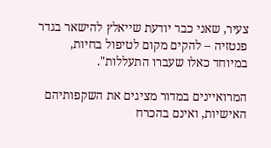צעיר, שאני כבר יודעת שייאלץ להישאר בגדר פנטזיה – להקים מקום לטיפול בחיות, במיוחד כאלו שעברו התעללות".

המרואיינים במדור מציגים את השקפותיהם האישיות, ואינם בהכרח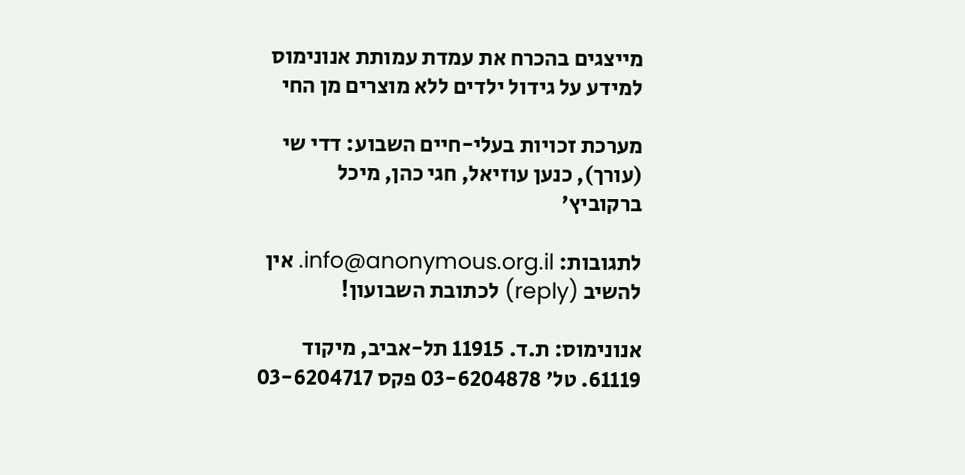מייצגים בהכרח את עמדת עמותת אנונימוס
למידע על גידול ילדים ללא מוצרים מן החי

מערכת זכויות בעלי-חיים השבוע: דדי שי (עורך), כנען עוזיאל, חגי כהן, מיכל ברקוביץ'

לתגובות: info@anonymous.org.il. אין להשיב (reply) לכתובת השבועון!

אנונימוס: ת.ד. 11915 תל-אביב, מיקוד 61119. טל' 03-6204878 פקס 03-6204717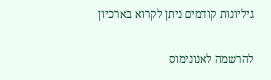גיליונות קודמים ניתן לקרוא בארכיון

להרשמה לאנונימוס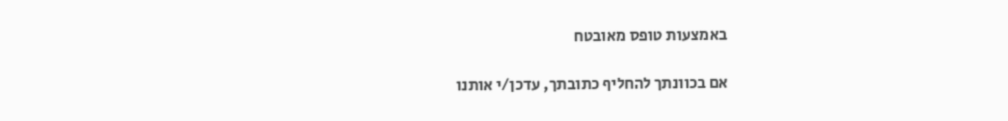באמצעות טופס מאובטח

אם בכוונתך להחליף כתובתך, עדכן/י אותנו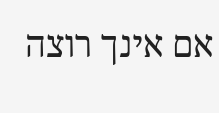אם אינך רוצה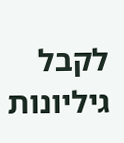לקבל גיליונות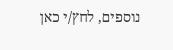נוספים, לחץ/י כאן